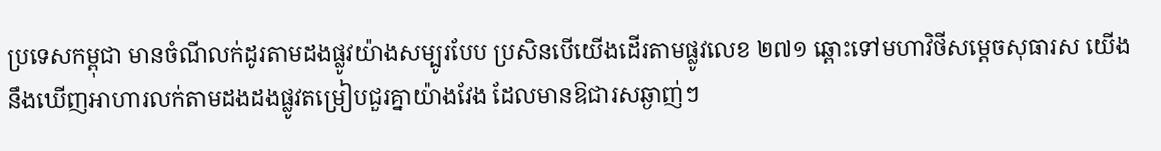ប្រទេសកម្ពុជា មានចំណីលក់ដូរតាមដងផ្លូវយ៉ាងសម្បូរបែប ប្រសិនបើយើងដើរតាមផ្លូវលេខ ២៧១ ឆ្ពោះទៅមហាវិថីសម្ដេចសុធារស យើងនឹងឃើញអាហារលក់តាមដងដងផ្លូវតម្រៀបជួរគ្នាយ៉ាងវែង ដែលមានឱជារសឆ្ងាញ់ៗ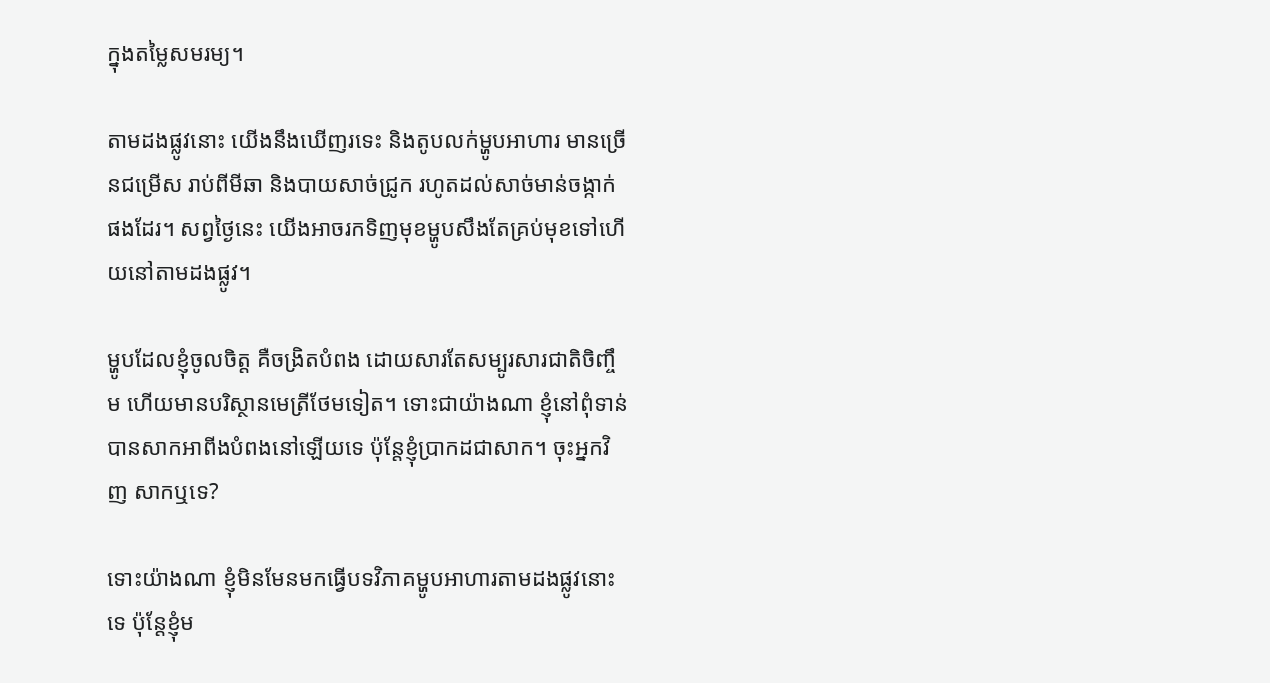ក្នុងតម្លៃសមរម្យ។

តាមដងផ្លូវនោះ យើងនឹងឃើញរទេះ និងតូបលក់ម្ហូបអាហារ មានច្រើនជម្រើស រាប់ពីមីឆា និងបាយសាច់ជ្រូក រហូតដល់សាច់មាន់ចង្កាក់ផងដែរ។ សព្វថ្ងៃនេះ យើងអាចរកទិញមុខម្ហូបសឹងតែគ្រប់មុខទៅហើយនៅតាមដងផ្លូវ។

ម្ហូបដែលខ្ញុំចូលចិត្ត គឺចង្រិតបំពង ដោយសារតែសម្បូរសារជាតិចិញ្ចឹម ហើយមានបរិស្ថានមេត្រីថែមទៀត។ ទោះជាយ៉ាងណា ខ្ញុំនៅពុំទាន់បានសាកអាពីងបំពងនៅឡើយទេ ប៉ុន្តែខ្ញុំប្រាកដជាសាក។ ចុះអ្នកវិញ សាកឬទេ?

ទោះយ៉ាងណា ខ្ញុំមិនមែនមកធ្វើបទវិភាគម្ហូបអាហារតាមដងផ្លូវនោះទេ ប៉ុន្តែខ្ញុំម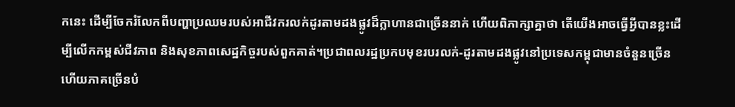កនេះ ដើម្បីចែករំលែកពីបញ្ហាប្រឈមរបស់អាជីវករលក់ដូរតាមដងផ្លូវដ៏ក្លាហានជាច្រើននាក់ ហើយពិភាក្សាគ្នាថា តើយើងអាចធ្វើអ្វីបានខ្លះដើម្បីលើកកម្ពស់ជីវភាព និងសុខភាពសេដ្ឋកិច្ចរបស់ពួកគាត់។ប្រជាពលរដ្ឋប្រកបមុខរបរលក់-ដូរតាមដងផ្លូវនៅប្រទេសកម្ពុជាមានចំនួនច្រើន ហើយភាគច្រើនបំ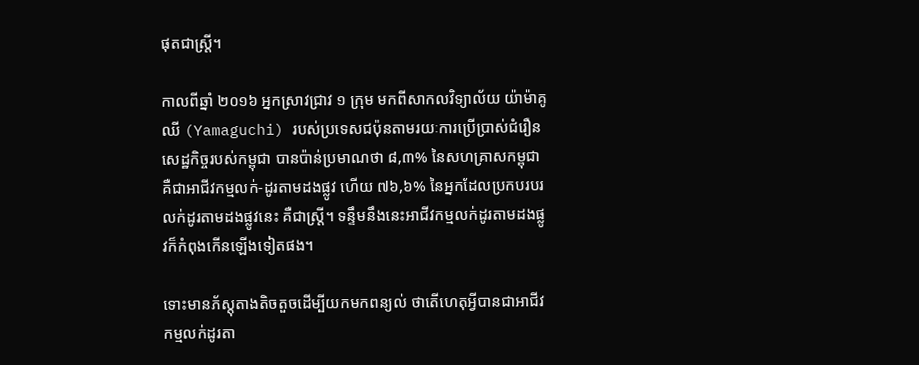ផុតជាស្ត្រី។

កាលពីឆ្នាំ ២០១៦ អ្នកស្រាវជ្រាវ ១ ក្រុម មកពីសាកលវិទ្យាល័យ យ៉ាម៉ាគូឈី (Yamaguchi) របស់ប្រទេសជប៉ុនតាមរយៈការប្រើប្រាស់ជំរឿនសេដ្ឋកិច្ចរបស់កម្ពុជា បានប៉ាន់ប្រមាណថា ៨,៣% នៃសហគ្រាសកម្ពុជា គឺជាអាជីវកម្មលក់-ដូរតាមដងផ្លូវ ហើយ ៧៦,៦% នៃអ្នកដែលប្រកបរបរលក់ដូរតាមដងផ្លូវនេះ គឺជាស្ត្រី។ ទន្ទឹមនឹងនេះអាជីវកម្មលក់ដូរតាមដងផ្លូវក៏កំពុងកើនឡើងទៀតផង។

ទោះមានភ័ស្តុតាងតិចតួចដើម្បីយកមកពន្យល់ ថាតើហេតុអ្វីបានជាអាជីវកម្មលក់ដូរតា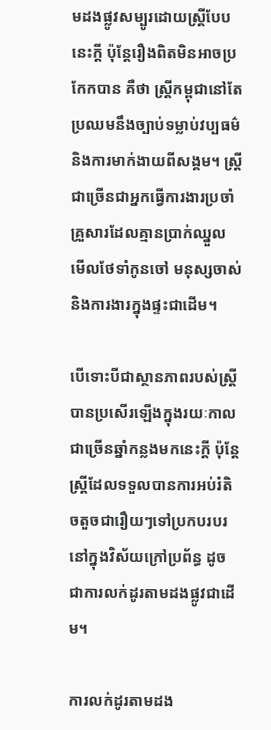មដងផ្លូវសម្បូរដោយស្ត្រីបែបនេះក្ដី ប៉ុន្តែរឿងពិតមិនអាចប្រកែកបាន គឺថា ស្ត្រីកម្ពុជានៅតែប្រឈមនឹងច្បាប់ទម្លាប់វប្បធម៌ និងការមាក់ងាយពីសង្គម។ ស្ត្រីជាច្រើនជាអ្នកធ្វើការងារប្រចាំគ្រួសារដែលគ្មានប្រាក់ឈ្នួល មើលថែទាំកូនចៅ មនុស្សចាស់ និងការងារក្នុងផ្ទះជាដើម។

បើទោះបីជាស្ថានភាពរបស់ស្ត្រីបានប្រសើរឡើងក្នុងរយៈកាលជាច្រើនឆ្នាំកន្លងមកនេះក្ដី ប៉ុន្តែស្ត្រីដែលទទួលបានការអប់រំតិចតួចជារឿយៗទៅប្រកបរបរនៅក្នុងវិស័យក្រៅប្រព័ន្ធ ដូចជាការលក់ដូរតាមដងផ្លូវជាដើម។

ការលក់ដូរតាមដង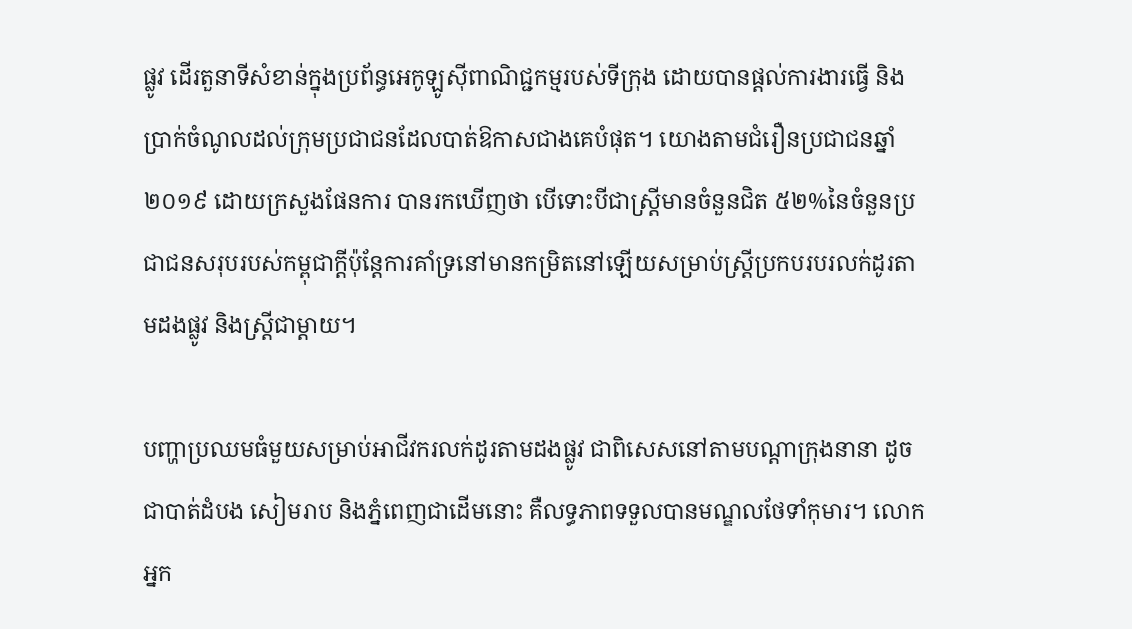ផ្លូវ ដើរតួនាទីសំខាន់ក្នុងប្រព័ន្ធអេកូឡូស៊ីពាណិជ្ជកម្មរបស់ទីក្រុង ដោយបានផ្ដល់ការងារធ្វើ និងប្រាក់ចំណូលដល់ក្រុមប្រជាជនដែលបាត់ឱកាសជាងគេបំផុត។ យោងតាមជំរឿនប្រជាជនឆ្នាំ ២០១៩ ដោយក្រសួងផែនការ បានរកឃើញថា បើទោះបីជាស្ត្រីមានចំនួនជិត ៥២%នៃចំនួនប្រជាជនសរុបរបស់កម្ពុជាក្ដីប៉ុន្តែការគាំទ្រនៅមានកម្រិតនៅឡើយសម្រាប់ស្ត្រីប្រកបរបរលក់ដូរតាមដងផ្លូវ និងស្ត្រីជាម្ដាយ។

បញ្ហាប្រឈមធំមួយសម្រាប់អាជីវករលក់ដូរតាមដងផ្លូវ ជាពិសេសនៅតាមបណ្ដាក្រុងនានា ដូចជាបាត់ដំបង សៀមរាប និងភ្នំពេញជាដើមនោះ គឺលទ្ធភាពទទួលបានមណ្ឌលថែទាំកុមារ។ លោកអ្នក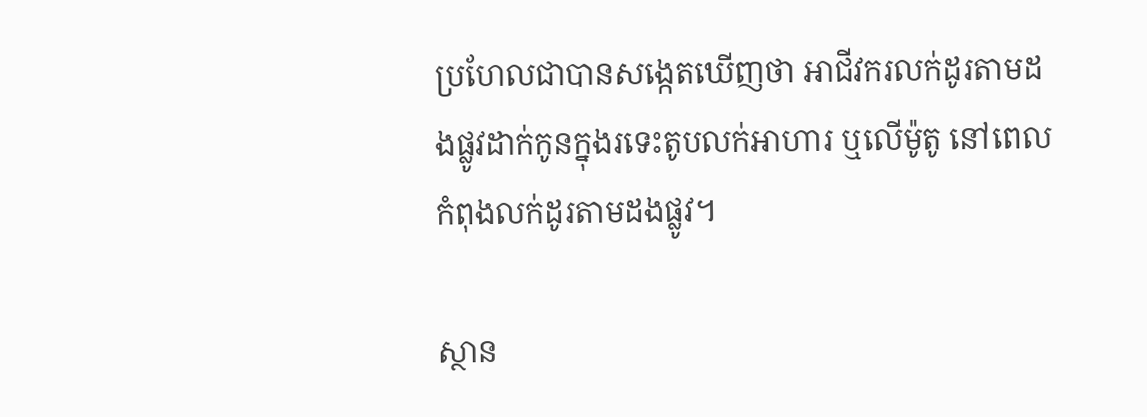ប្រហែលជាបានសង្កេតឃើញថា អាជីវករលក់ដូរតាមដងផ្លូវដាក់កូនក្នុងរទេះតូបលក់អាហារ ឬលើម៉ូតូ នៅពេលកំពុងលក់ដូរតាមដងផ្លូវ។

ស្ថាន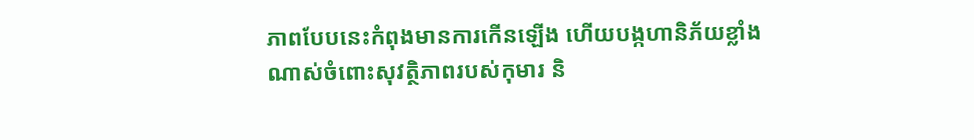ភាពបែបនេះកំពុងមានការកើនឡើង ហើយបង្កហានិភ័យខ្លាំងណាស់ចំពោះសុវត្ថិភាពរបស់កុមារ និ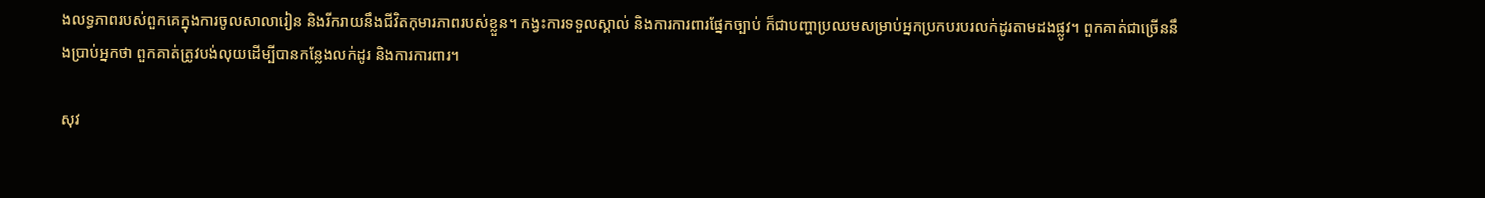ងលទ្ធភាពរបស់ពួកគេក្នុងការចូលសាលារៀន និងរីករាយនឹងជីវិតកុមារភាពរបស់ខ្លួន។ កង្វះការទទួលស្គាល់ និងការការពារផ្នែកច្បាប់ ក៏ជាបញ្ហាប្រឈមសម្រាប់អ្នកប្រកបរបរលក់ដូរតាមដងផ្លូវ។ ពួកគាត់ជាច្រើននឹងប្រាប់អ្នកថា ពួកគាត់ត្រូវបង់លុយដើម្បីបានកន្លែងលក់ដូរ និងការការពារ។

សុវ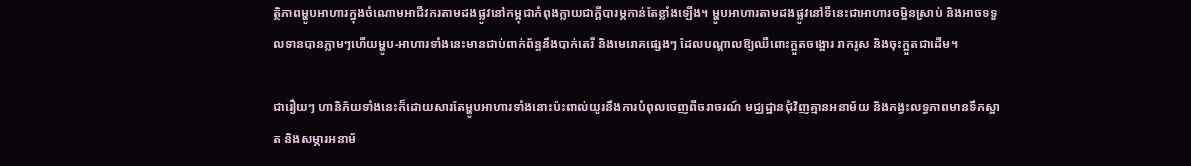ត្ថិភាពម្ហូបអាហារក្នុងចំណោមអាជីវករតាមដងផ្លូវនៅកម្ពុជាកំពុងក្លាយជាក្ដីបារម្ភកាន់តែខ្លាំងឡើង។ ម្ហូបអាហារតាមដងផ្លូវនៅទីនេះជាអាហារចម្អិនស្រាប់ និងអាចទទួលទានបានភ្លាមៗហើយម្ហូប-អាហារទាំងនេះមានជាប់ពាក់ព័ន្ធនឹងបាក់តេរី និងមេរោគផ្សេងៗ ដែលបណ្តាលឱ្យឈឺពោះក្អួតចង្អោរ រាករូស និងចុះក្អួតជាដើម។

ជារឿយៗ ហានិភ័យទាំងនេះក៏ដោយសារតែម្ហូបអាហារទាំងនោះប៉ះពាល់យូរនឹងការបំពុលចេញពីចរាចរណ៍ មជ្ឈដ្ឋានជុំវិញគ្មានអនាម័យ និងកង្វះលទ្ធភាពមានទឹកស្អាត និងសម្ភារអនាម័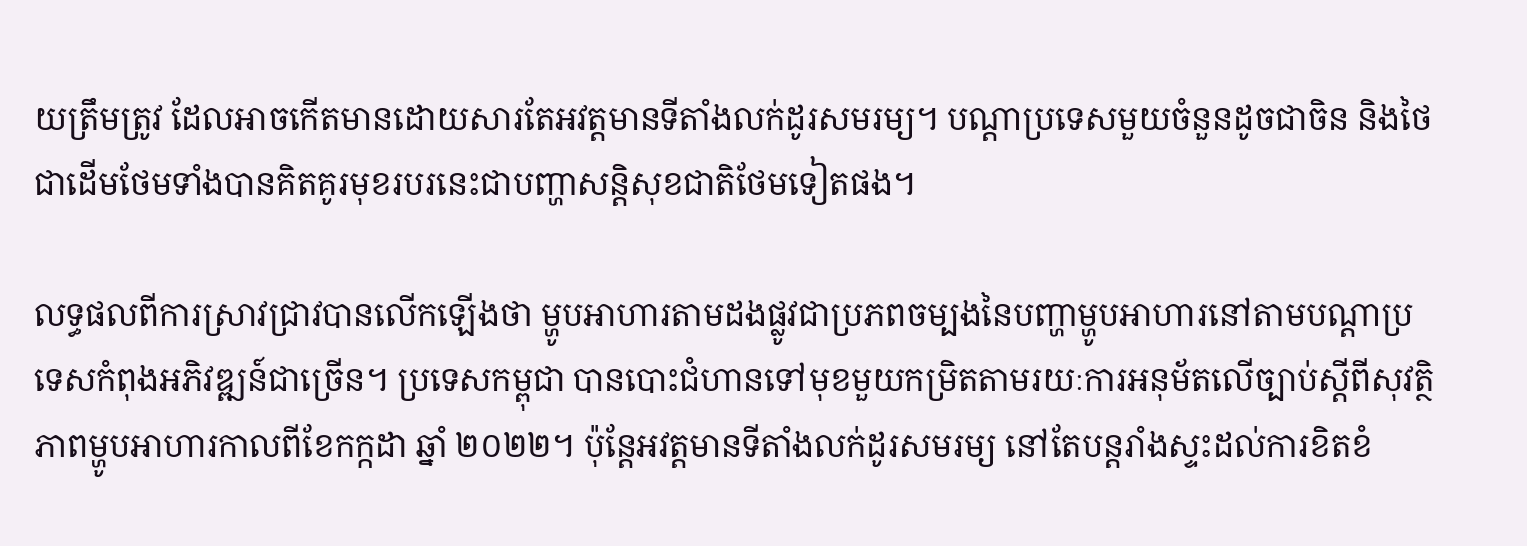យត្រឹមត្រូវ ដែលអាចកើតមានដោយសារតែអវត្តមានទីតាំងលក់ដូរសមរម្យ។ បណ្ដាប្រទេសមួយចំនួនដូចជាចិន និងថៃជាដើមថែមទាំងបានគិតគូរមុខរបរនេះជាបញ្ហាសន្តិសុខជាតិថែមទៀតផង។

លទ្ធផលពីការស្រាវជ្រាវបានលើកឡើងថា ម្ហូបអាហារតាមដងផ្លូវជាប្រភពចម្បងនៃបញ្ហាម្ហូបអាហារនៅតាមបណ្ដាប្រទេសកំពុងអភិវឌ្ឍន៍ជាច្រើន។ ប្រទេសកម្ពុជា បានបោះជំហានទៅមុខមួយកម្រិតតាមរយៈការអនុម័តលើច្បាប់ស្ដីពីសុវត្ថិភាពម្ហូបអាហារកាលពីខែកក្កដា ឆ្នាំ ២០២២។ ប៉ុន្តែអវត្តមានទីតាំងលក់ដូរសមរម្យ នៅតែបន្តរាំងស្ទះដល់ការខិតខំ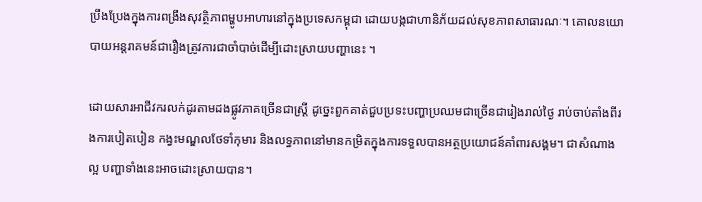ប្រឹងប្រែងក្នុងការពង្រឹងសុវត្ថិភាពម្ហូបអាហារនៅក្នុងប្រទេសកម្ពុជា ដោយបង្កជាហានិភ័យដល់សុខភាពសាធារណៈ។ គោលនយោបាយអន្តរាគមន៍ជារឿងត្រូវការជាចាំបាច់ដើម្បីដោះស្រាយបញ្ហានេះ ។

ដោយសារអាជីវករលក់ដូរតាមដងផ្លូវភាគច្រើនជាស្ត្រី ដូច្នេះពួកគាត់ជួបប្រទះបញ្ហាប្រឈមជាច្រើនជារៀងរាល់ថ្ងៃ រាប់ចាប់តាំងពីរងការបៀតបៀន កង្វះមណ្ឌលថែទាំកុមារ និងលទ្ធភាពនៅមានកម្រិតក្នុងការទទួលបានអត្ថប្រយោជន៍គាំពារសង្គម។ ជាសំណាងល្អ បញ្ហាទាំងនេះអាចដោះស្រាយបាន។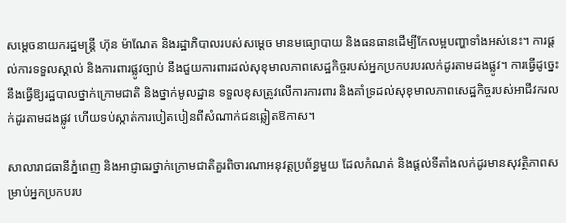សម្ដេចនាយករដ្ឋមន្ត្រី ហ៊ុន ម៉ាណែត និងរដ្ឋាភិបាលរបស់សម្ដេច មានមធ្យោបាយ និងធនធានដើម្បីកែលម្អបញ្ហាទាំងអស់នេះ។ ការផ្ដល់ការទទួលស្គាល់ និងការពារផ្លូវច្បាប់ នឹងជួយការពារដល់សុខុមាលភាពសេដ្ឋកិច្ចរបស់អ្នកប្រកបរបរលក់ដូរតាមដងផ្លូវ។ ការធ្វើដូច្នេះ នឹងធ្វើឱ្យរដ្ឋបាលថ្នាក់ក្រោមជាតិ និងថ្នាក់មូលដ្ឋាន ទទួលខុសត្រូវលើការការពារ និងគាំទ្រដល់សុខុមាលភាពសេដ្ឋកិច្ចរបស់អាជីវករលក់ដូរតាមដងផ្លូវ ហើយទប់ស្កាត់ការបៀតបៀនពីសំណាក់ជនឆ្លៀតឱកាស។

សាលារាជធានីភ្នំពេញ និងអាជ្ញាធរថ្នាក់ក្រោមជាតិគួរពិចារណាអនុវត្តប្រព័ន្ធមួយ ដែលកំណត់ និងផ្ដល់ទីតាំងលក់ដូរមានសុវត្ថិភាពសម្រាប់អ្នកប្រកបរប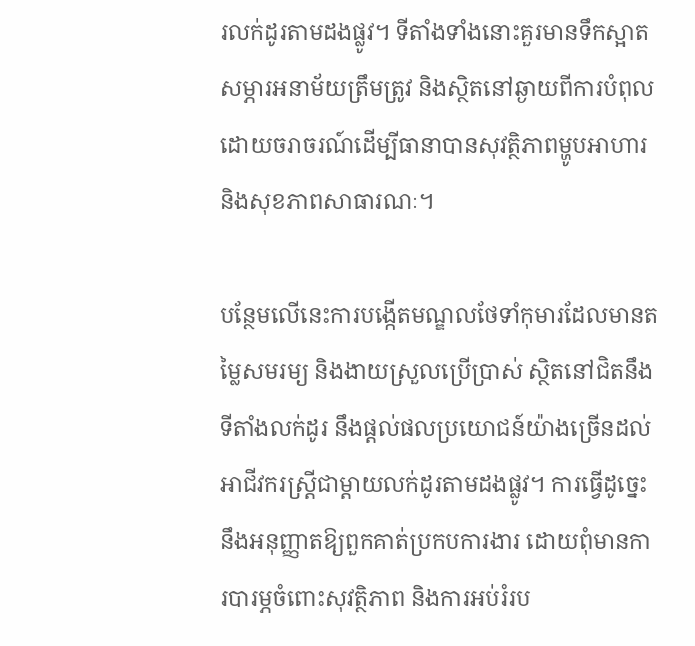រលក់ដូរតាមដងផ្លូវ។ ទីតាំងទាំងនោះគួរមានទឹកស្អាត សម្ភារអនាម័យត្រឹមត្រូវ និងស្ថិតនៅឆ្ងាយពីការបំពុលដោយចរាចរណ៍ដើម្បីធានាបានសុវត្ថិភាពម្ហូបអាហារ និងសុខភាពសាធារណៈ។

បន្ថែមលើនេះការបង្កើតមណ្ឌលថែទាំកុមារដែលមានតម្លៃសមរម្យ និងងាយស្រួលប្រើប្រាស់ ស្ថិតនៅជិតនឹងទីតាំងលក់ដូរ នឹងផ្ដល់ផលប្រយោជន៍យ៉ាងច្រើនដល់អាជីវករស្ត្រីជាម្តាយលក់ដូរតាមដងផ្លូវ។ ការធ្វើដូច្នេះ នឹងអនុញ្ញាតឱ្យពួកគាត់ប្រកបការងារ ដោយពុំមានការបារម្ភចំពោះសុវត្ថិភាព និងការអប់រំរប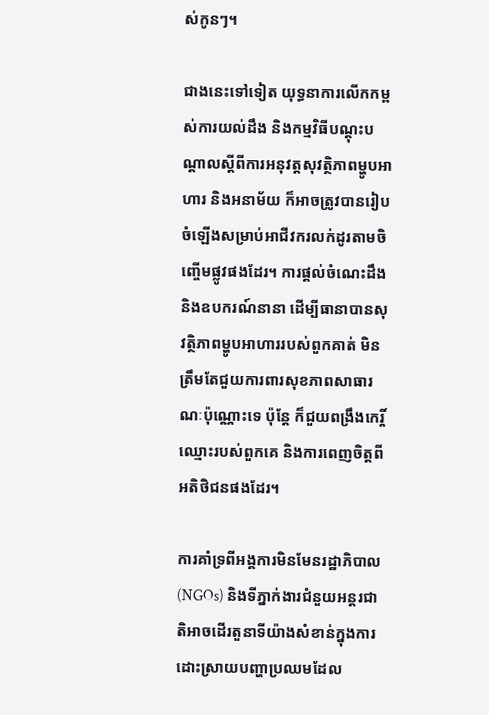ស់កូនៗ។

ជាងនេះទៅទៀត យុទ្ធនាការលើកកម្ពស់ការយល់ដឹង និងកម្មវិធីបណ្ដុះបណ្ដាលស្ដីពីការអនុវត្តសុវត្ថិភាពម្ហូបអាហារ និងអនាម័យ ក៏អាចត្រូវបានរៀបចំឡើងសម្រាប់អាជីវករលក់ដូរតាមចិញ្ចើមផ្លូវផងដែរ។ ការផ្ដល់ចំណេះដឹង និងឧបករណ៍នានា ដើម្បីធានាបានសុវត្ថិភាពម្ហូបអាហាររបស់ពួកគាត់ មិនត្រឹមតែជួយការពារសុខភាពសាធារណៈប៉ុណ្ណោះទេ ប៉ុន្តែ ក៏ជួយពង្រឹងកេរ្តិ៍ឈ្មោះរបស់ពួកគេ និងការពេញចិត្តពីអតិថិជនផងដែរ។

ការគាំទ្រពីអង្គការមិនមែនរដ្ឋាភិបាល (NGOs) និងទីភ្នាក់ងារជំនួយអន្តរជាតិអាចដើរតួនាទីយ៉ាងសំខាន់ក្នុងការដោះស្រាយបញ្ហាប្រឈមដែល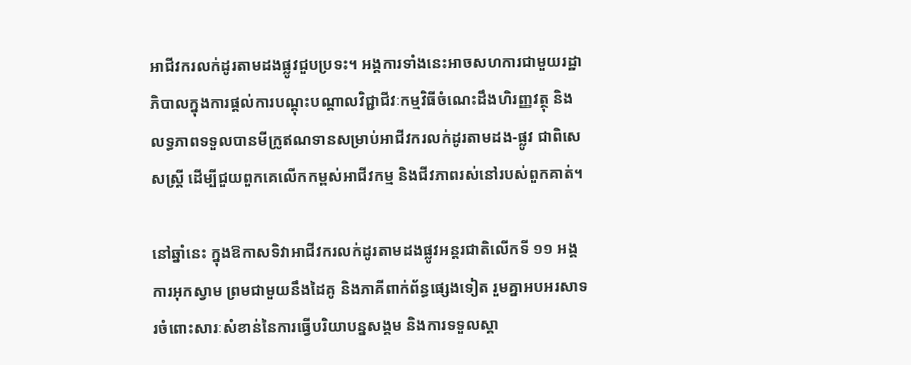អាជីវករលក់ដូរតាមដងផ្លូវជួបប្រទះ។ អង្គការទាំងនេះអាចសហការជាមួយរដ្ឋាភិបាលក្នុងការផ្តល់ការបណ្តុះបណ្តាលវិជ្ជាជីវៈកម្មវិធីចំណេះដឹងហិរញ្ញវត្ថុ និងលទ្ធភាពទទួលបានមីក្រូឥណទានសម្រាប់អាជីវករលក់ដូរតាមដង-ផ្លូវ ជាពិសេសស្ត្រី ដើម្បីជួយពួកគេលើកកម្ពស់អាជីវកម្ម និងជីវភាពរស់នៅរបស់ពួកគាត់។

នៅឆ្នាំនេះ ក្នុងឱកាសទិវាអាជីវករលក់ដូរតាមដងផ្លូវអន្តរជាតិលើកទី ១១ អង្គការអុកស្វាម ព្រមជាមួយនឹងដៃគូ និងភាគីពាក់ព័ន្ធផ្សេងទៀត រួមគ្នាអបអរសាទរចំពោះសារៈសំខាន់នៃការធ្វើបរិយាបន្នសង្គម និងការទទួលស្គា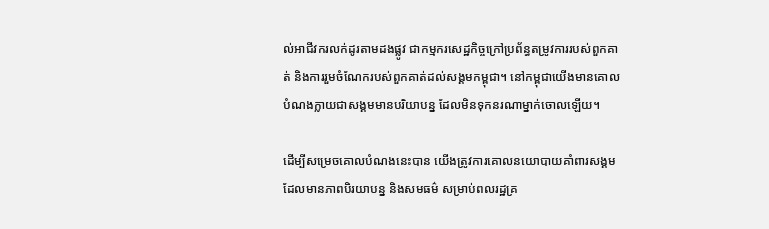ល់អាជីវករលក់ដូរតាមដងផ្លូវ ជាកម្មករសេដ្ឋកិច្ចក្រៅប្រព័ន្ធតម្រូវការរបស់ពួកគាត់ និងការរួមចំណែករបស់ពួកគាត់ដល់សង្គមកម្ពុជា។ នៅកម្ពុជាយើងមានគោលបំណងក្លាយជាសង្គមមានបរិយាបន្ន ដែលមិនទុកនរណាម្នាក់ចោលឡើយ។

ដើម្បីសម្រេចគោលបំណងនេះបាន យើងត្រូវការគោលនយោបាយគាំពារសង្គមដែលមានភាពបិរយាបន្ន និងសមធម៌ សម្រាប់ពលរដ្ឋគ្រ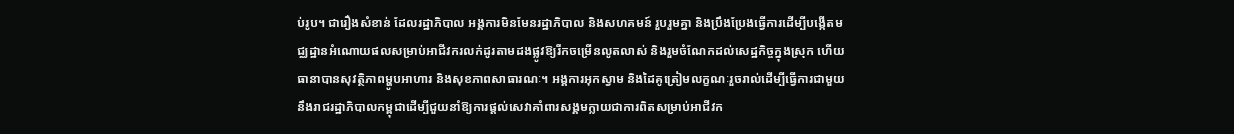ប់រូប។ ជារឿងសំខាន់ ដែលរដ្ឋាភិបាល អង្គការមិនមែនរដ្ឋាភិបាល និងសហគមន៍ រួបរួមគ្នា និងប្រឹងប្រែងធ្វើការដើម្បីបង្កើតមជ្ឈដ្ឋានអំណោយផលសម្រាប់អាជីវករលក់ដូរតាមដងផ្លូវឱ្យរីកចម្រើនលូតលាស់ និងរួមចំណែកដល់សេដ្ឋកិច្ចក្នុងស្រុក ហើយធានាបានសុវត្ថិភាពម្ហូបអាហារ និងសុខភាពសាធារណៈ។ អង្គការអុកស្វាម និងដៃគូត្រៀមលក្ខណៈរួចរាល់ដើម្បីធ្វើការជាមួយនឹងរាជរដ្ឋាភិបាលកម្ពុជាដើម្បីជួយនាំឱ្យការផ្ដល់សេវាគាំពារសង្គមក្លាយជាការពិតសម្រាប់អាជីវក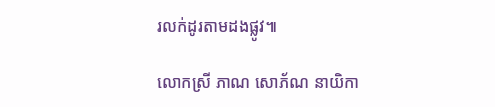រលក់ដូរតាមដងផ្លូវ៕

លោកស្រី ភាណ សោភ័ណ នាយិកា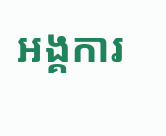អង្គការ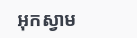អុកស្វាម